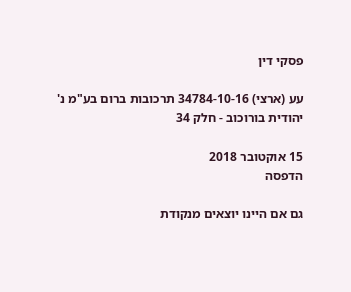פסקי דין

עע (ארצי) 34784-10-16 תרכובות ברום בע"מ נ' יהודית בורוכוב - חלק 34

15 אוקטובר 2018
הדפסה

גם אם היינו יוצאים מנקודת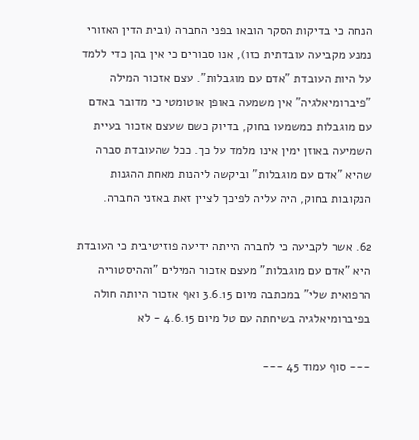הנחה כי בדיקות הסקר הובאו בפני החברה (ובית הדין האזורי נמנע מקביעה עובדתית כזו), אנו סבורים כי אין בהן כדי ללמד על היות העובדת "אדם עם מוגבלות". עצם אזכור המילה "פיברומיאלגיה" אין משמעה באופן אוטומטי כי מדובר באדם עם מוגבלות כמשמעו בחוק, בדיוק כשם שעצם אזכור בעיית השמיעה באוזן ימין אינו מלמד על כך. ככל שהעובדת סברה שהיא "אדם עם מוגבלות" וביקשה ליהנות מאחת ההגנות הנקובות בחוק, היה עליה לפיכך לציין זאת באזני החברה.

62. אשר לקביעה כי לחברה הייתה ידיעה פוזיטיבית כי העובדת היא "אדם עם מוגבלות" מעצם אזכור המילים "וההיסטוריה הרפואית שלי" במכתבה מיום 3.6.15 ואף אזכור היותה חולה בפיברומיאלגיה בשיחתה עם טל מיום 4.6.15 - לא

--- סוף עמוד 45 ---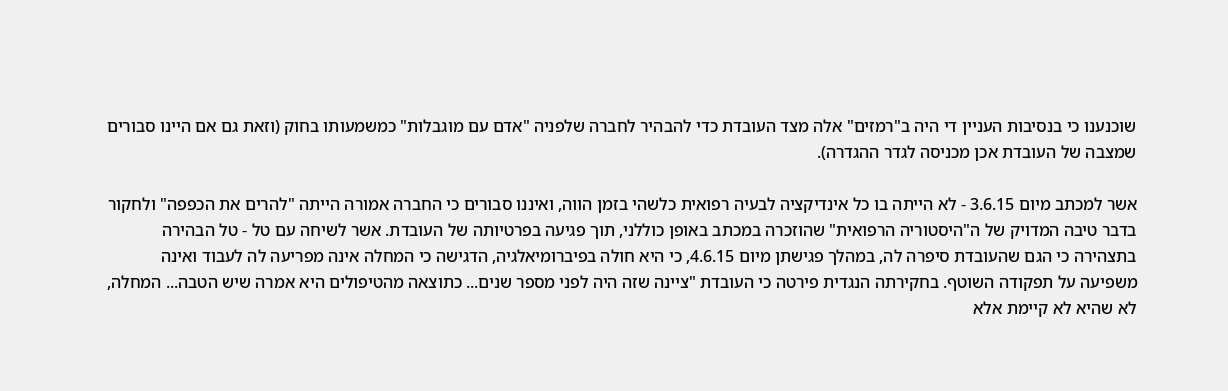שוכנענו כי בנסיבות העניין די היה ב"רמזים" אלה מצד העובדת כדי להבהיר לחברה שלפניה "אדם עם מוגבלות" כמשמעותו בחוק (וזאת גם אם היינו סבורים שמצבה של העובדת אכן מכניסה לגדר ההגדרה).

אשר למכתב מיום 3.6.15 - לא הייתה בו כל אינדיקציה לבעיה רפואית כלשהי בזמן הווה, ואיננו סבורים כי החברה אמורה הייתה "להרים את הכפפה" ולחקור בדבר טיבה המדויק של ה"היסטוריה הרפואית" שהוזכרה במכתב באופן כוללני, תוך פגיעה בפרטיותה של העובדת. אשר לשיחה עם טל - טל הבהירה בתצהירה כי הגם שהעובדת סיפרה לה, במהלך פגישתן מיום 4.6.15, כי היא חולה בפיברומיאלגיה, הדגישה כי המחלה אינה מפריעה לה לעבוד ואינה משפיעה על תפקודה השוטף. בחקירתה הנגדית פירטה כי העובדת "ציינה שזה היה לפני מספר שנים... כתוצאה מהטיפולים היא אמרה שיש הטבה... המחלה, לא שהיא לא קיימת אלא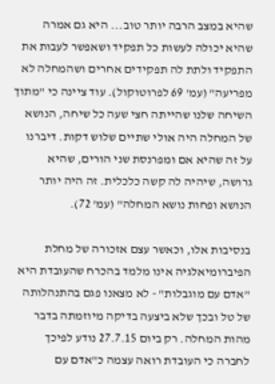שהיא במצב הרבה יותר טוב... היא גם אמרה שהיא יכולה לעשות כל תפקיד ושאפשר לעבות את התפקיד ולתת לה תפקידים אחרים ושהמחלה לא מפריעה" (עמ' 69 לפרוטוקול). עוד ציינה כי "מתוך השיחה שלנו שהייתה חצי שעה כל שיחה, הנושא של המחלה היה אולי שתיים שלוש דקות. דיברנו על זה שהיא אם ומפרנסת שני הורים, שהיא גרושה, שיהיה לה קשה כלכלית. זה היה יותר הנושא ופחות נושא המחלה" (עמ' 72).

בנסיבות אלו, וכאשר עצם אזכורה של מחלת הפיברומיאלגיה אינו מלמד בהכרח שהעובדת היא "אדם עם מוגבלות" - לא מצאנו פגם בהתנהלותה של טל ובכך שלא ביצעה בדיקה מיוזמתה בדבר מהות המחלה. רק ביום 27.7.15 נודע לפיכך לחברה כי העובדת רואה עצמה כ"אדם עם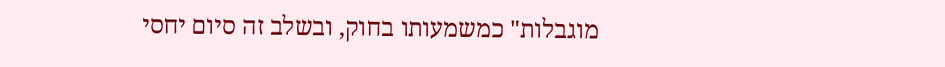מוגבלות" כמשמעותו בחוק, ובשלב זה סיום יחסי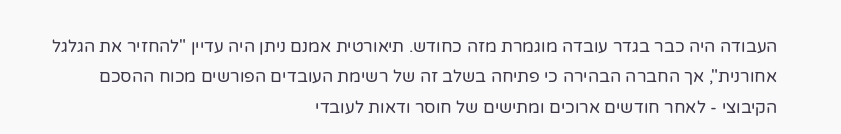העבודה היה כבר בגדר עובדה מוגמרת מזה כחודש. תיאורטית אמנם ניתן היה עדיין "להחזיר את הגלגל אחורנית", אך החברה הבהירה כי פתיחה בשלב זה של רשימת העובדים הפורשים מכוח ההסכם הקיבוצי - לאחר חודשים ארוכים ומתישים של חוסר ודאות לעובדי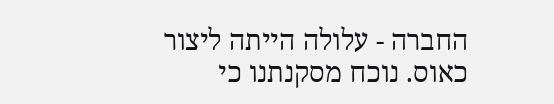החברה - עלולה הייתה ליצור כאוס. נוכח מסקנתנו כי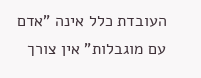העובדת כלל אינה "אדם עם מוגבלות" אין צורך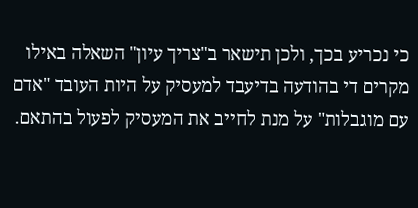כי נכריע בכך, ולכן תישאר ב"צריך עיון" השאלה באילו מקרים די בהודעה בדיעבד למעסיק על היות העובד "אדם עם מוגבלות" על מנת לחייב את המעסיק לפעול בהתאם.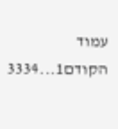עמוד הקודם1...3334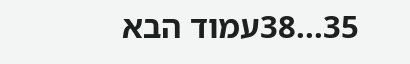35...38עמוד הבא